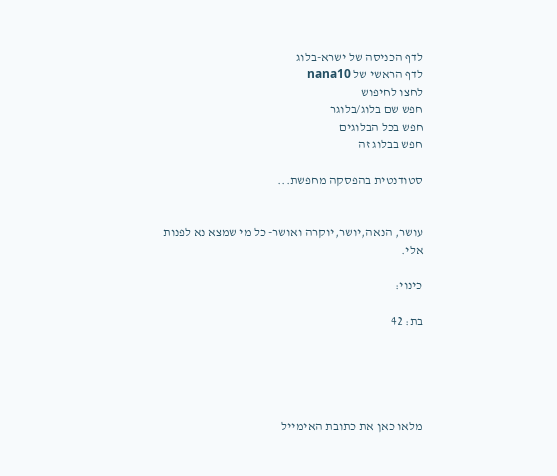לדף הכניסה של ישרא-בלוג
לדף הראשי של nana10
לחצו לחיפוש
חפש שם בלוג/בלוגר
חפש בכל הבלוגים
חפש בבלוג זה

סטודנטית בהפסקה מחפשת...


עושר, הנאה,יושר,יוקרה ואושר- כל מי שמצא נא לפנות אלי.

כינוי:

בת: 42





מלאו כאן את כתובת האימייל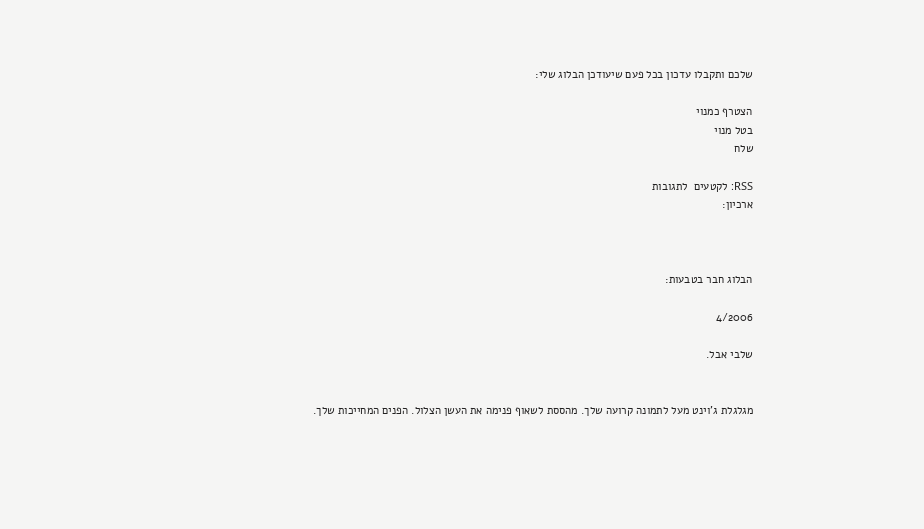שלכם ותקבלו עדכון בכל פעם שיעודכן הבלוג שלי:

הצטרף כמנוי
בטל מנוי
שלח

RSS: לקטעים  לתגובות
ארכיון:



הבלוג חבר בטבעות:

4/2006

שלבי אבל.


מגלגלת ג'וינט מעל לתמונה קרועה שלך. מהססת לשאוף פנימה את העשן הצלול. הפנים המחייכות שלך.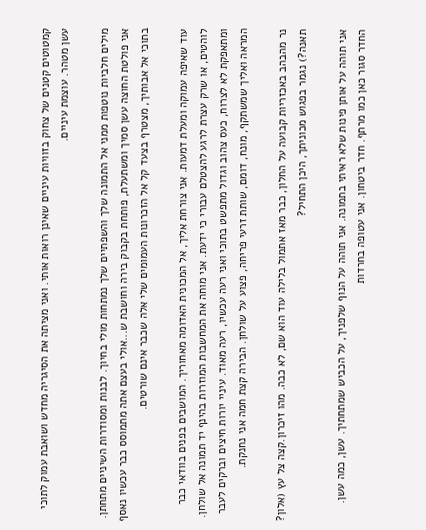קמטוטים קטנים של צחוק בזוויות עיניים שאינן רואות אותי. ואני מציתה את הסיגריה מחדש ושואבת עמוק לתוכי עשן מטהר. עוצמת עיניים.

מילים חלביות נוטפות ממני אל התמונה שלך והשפתיים שלך נמתחות מולי בחיוך. לבנות ומסודרות השיניים מתחתן. אני פולטת החוצה עשן סמיך ומשתעלת, פותחת בקבוק בירה וחושבת ש...אולי בעצם אתה מתמוסס כבר עכשיו נאסף בתוכי אל אבותיך, מצטרף בצעד קל אל הזכרונות העמומים שלי אלה שכבר אינם שורטים.

עוד שאיפה עמוקה ומעלת דמעות. אני צורחת אליך, אל המכונית האדומה מאחוריך. המושבים בפנים בוודאי כבר לוהטים, או שרק עצרת לרגע להצטלם עבורי כי ידעת. אני מוחה את המחשבות המוזרות בהינף יד תמונה אל שולחן. ומתאפקת לא לצרוח, כעס צהוב וגדול מתפשט בתוכי ואני רעה עכשיו, רעה מאוד. עיניי יורות חיצים וברקים לעבר המראה ואליך שמשתקף, מונח, דומם, שותת זרעי פריחה, פצוע על שולחן. הבירה קצת חמה אני נחנקת.

נר מהבהב באכזריות קבועה על החלון, כבר מאז אתמול בלילה עוד הוא שם, לא כבה. מהו זיכרון.קצה צל עץ (אלון? תאנה?) נגמר בפגוש מכוניתך, היכן התחיל?

אני תוהה על אותן פינות שלא ראיתי בתמונה. אני תוהה על הנוף שלפניך, על הכביש שמתחתיך. עשן, כמה עשן. החדר סגור כאן כמו מרתף. חדר ביטחון. אני עטופה בחרדות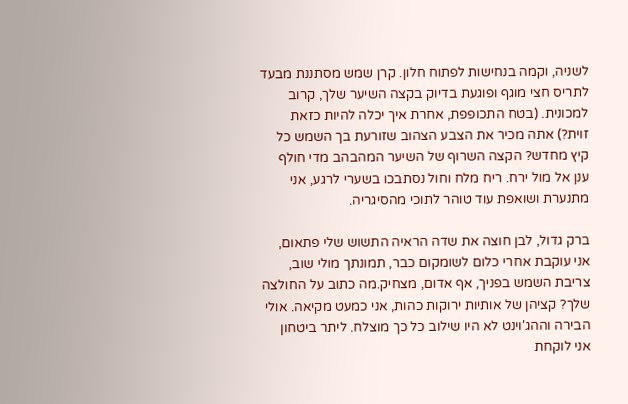לשניה, וקמה בנחישות לפתוח חלון. קרן שמש מסתננת מבעד לתריס חצי מוגף ופוגעת בדיוק בקצה השיער שלך, קרוב למכונית. (בטח התכופפת, אחרת איך יכלה להיות כזאת זוית?) אתה מכיר את הצבע הצהוב שזורעת בך השמש כל קיץ מחדש? הקצה השרוף של השיער המהבהב מדי חולף ענן אל מול ירח. ריח מלח וחול נסתבכו בשערי לרגע, אני מתנערת ושואפת עוד טוהר לתוכי מהסיגריה.

ברק גדול, לבן חוצה את שדה הראיה התשוש שלי פתאום, אני עוקבת אחרי כלום לשומקום כבר, תמונתך מולי שוב, צריבת השמש בפניך, אף אדום, מצחיק.מה כתוב על החולצה שלך? קציהן של אותיות ירוקות כהות, אני כמעט מקיאה. אולי הבירה וההג'וינט לא היו שילוב כל כך מוצלח. ליתר ביטחון אני לוקחת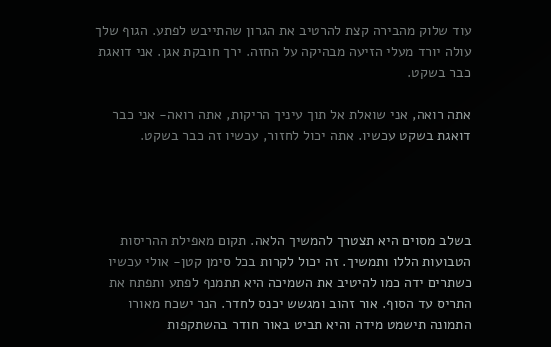עוד שלוק מהבירה קצת להרטיב את הגרון שהתייבש לפתע. הגוף שלך עולה יורד מעלי הזיעה מבהיקה על החזה. ירך חובקת אגן. אני דואגת כבר בשקט.

אתה רואה, אני שואלת אל תוך עיניך הריקות, אתה רואה- אני כבר דואגת בשקט עכשיו. אתה יכול לחזור, עכשיו זה כבר בשקט.




בשלב מסוים היא תצטרך להמשיך הלאה. תקום מאפילת ההריסות הטבועות הללו ותמשיך. זה יכול לקרות בכל סימן קטן- אולי עכשיו כשתרים ידה כמו להיטיב את השמיכה היא תתמנף לפתע ותפתח את התריס עד הסוף. אור זהוב ומגשש יכנס לחדר. הנר ישכח מאורו התמונה תישמט מידה והיא תביט באור חודר בהשתקפות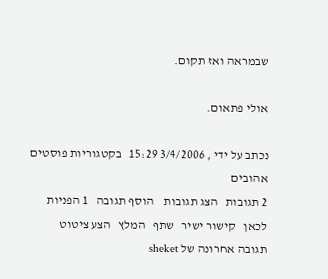שבמראה ואז תקום.

אולי פתאום.

נכתב על ידי , 3/4/2006 15:29   בקטגוריות פוסטים אהובים
2 תגובות   הצג תגובות    הוסף תגובה   1 הפניות לכאן   קישור ישיר   שתף   המלץ   הצע ציטוט
תגובה אחרונה של sheket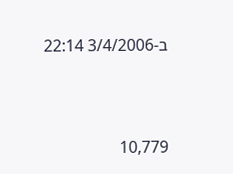ב-3/4/2006 22:14



10,779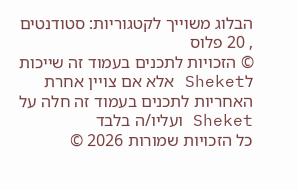הבלוג משוייך לקטגוריות: סטודנטים , 20 פלוס
© הזכויות לתכנים בעמוד זה שייכות לSheket אלא אם צויין אחרת
האחריות לתכנים בעמוד זה חלה על Sheket ועליו/ה בלבד
כל הזכויות שמורות 2026 ©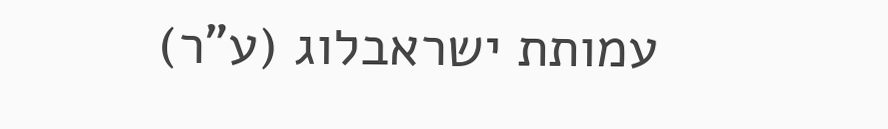עמותת ישראבלוג (ע"ר)